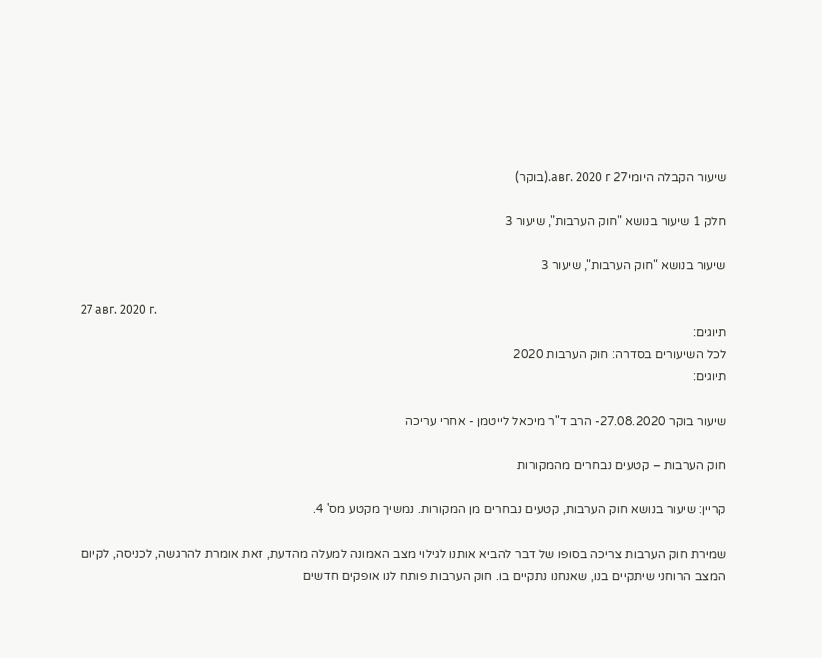שיעור הקבלה היומי27 авг. 2020 г.(בוקר)

חלק 1 שיעור בנושא "חוק הערבות", שיעור 3

שיעור בנושא "חוק הערבות", שיעור 3

27 авг. 2020 г.
תיוגים:
לכל השיעורים בסדרה: חוק הערבות 2020
תיוגים:

שיעור בוקר 27.08.2020- הרב ד"ר מיכאל לייטמן - אחרי עריכה

חוק הערבות – קטעים נבחרים מהמקורות

קריין: שיעור בנושא חוק הערבות, קטעים נבחרים מן המקורות. נמשיך מקטע מס' 4.

שמירת חוק הערבות צריכה בסופו של דבר להביא אותנו לגילוי מצב האמונה למעלה מהדעת, זאת אומרת להרגשה, לכניסה, לקיום המצב הרוחני שיתקיים בנו, שאנחנו נתקיים בו. חוק הערבות פותח לנו אופקים חדשים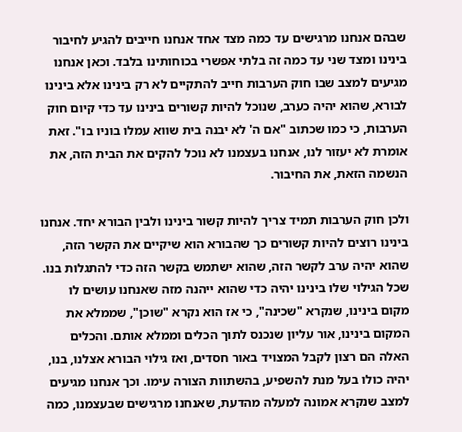שבהם אנחנו מרגישים עד כמה מצד אחד אנחנו חייבים להגיע לחיבור בינינו ומצד שני עד כמה זה בלתי אפשרי בכוחותינו בלבד. וכאן אנחנו מגיעים למצב שבו חוק הערבות חייב להתקיים לא רק בינינו אלא בינינו לבורא, שהוא יהיה כערב, שנוכל להיות קשורים בינינו עד כדי קיום חוק הערבות, כי כמו שכתוב "אם ה' לא יבנה בית שווא עמלו בוניו בו". זאת אומרת לא יעזור לנו, אנחנו בעצמנו לא נוכל להקים את הבית הזה, את הנשמה הזאת, את החיבור.

ולכן חוק הערבות תמיד צריך להיות קשור בינינו ולבין הבורא יחד. אנחנו בינינו רוצים להיות קשורים כך שהבורא הוא שיקיים את הקשר הזה, שהוא יהיה ערב לקשר הזה, שהוא ישתמש בקשר הזה כדי להתגלות בנו. שכל הגילוי שלו בינינו יהיה כדי שהוא ייהנה מזה שאנחנו עושים לו מקום בינינו, שנקרא "שכינה", כי אז הוא נקרא "שוכן", שממלא את המקום בינינו, אור עליון שנכנס לתוך הכלים וממלא אותם. והכלים האלה הם רצון לקבל המצויד באור חסדים, ואז גילוי הבורא אצלנו, בנו, יהיה כולו בעל מנת להשפיע, בהשתוות הצורה עימו. וכך אנחנו מגיעים למצב שנקרא אמונה למעלה מהדעת, שאנחנו מרגישים שבעצמנו, כמה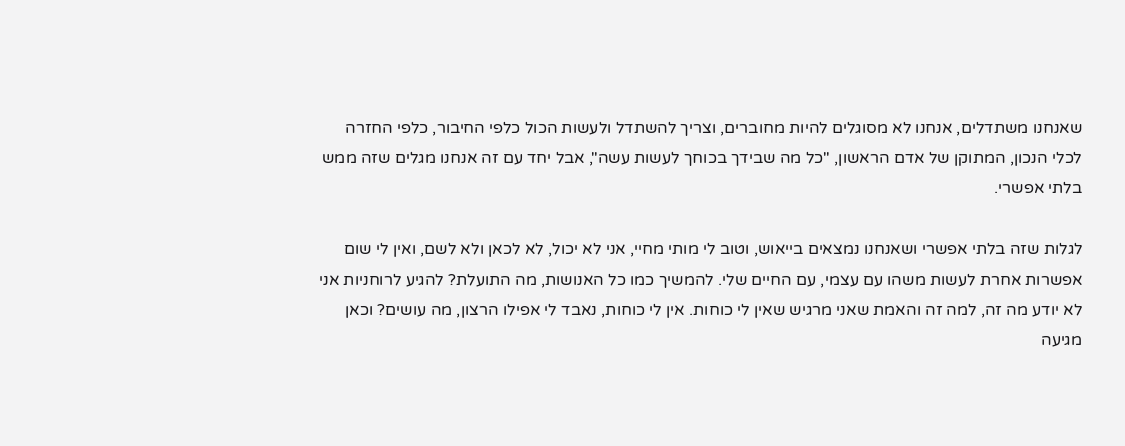שאנחנו משתדלים, אנחנו לא מסוגלים להיות מחוברים, וצריך להשתדל ולעשות הכול כלפי החיבור, כלפי החזרה לכלי הנכון, המתוקן של אדם הראשון, "כל מה שבידך בכוחך לעשות עשה", אבל יחד עם זה אנחנו מגלים שזה ממש בלתי אפשרי.

לגלות שזה בלתי אפשרי ושאנחנו נמצאים בייאוש, וטוב לי מותי מחיי, אני לא יכול, לא לכאן ולא לשם, ואין לי שום אפשרות אחרת לעשות משהו עם עצמי, עם החיים שלי. להמשיך כמו כל האנושות, מה התועלת? להגיע לרוחניות אני לא יודע מה זה, למה זה והאמת שאני מרגיש שאין לי כוחות. אין לי כוחות, נאבד לי אפילו הרצון, מה עושים? וכאן מגיעה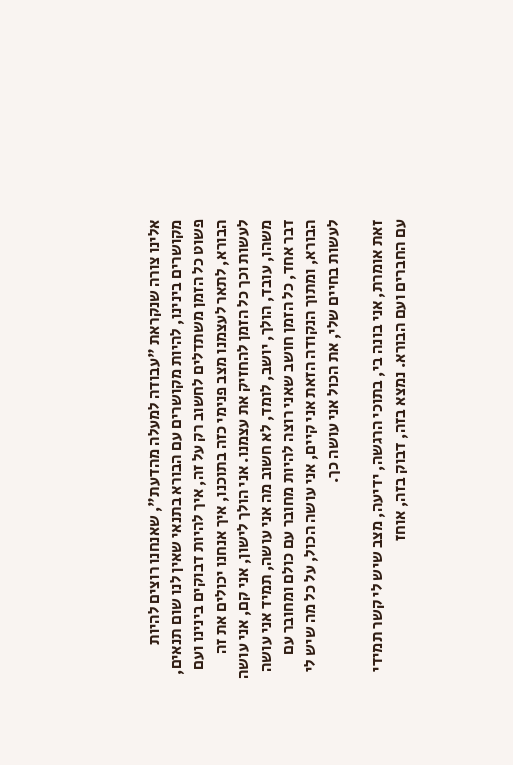אלינו צורה שנקראת "עבודה למעלה מהדעת", שאנחנו רוצים להיות מקושרים בינינו, להיות מקושרים עם הבורא בתנאי שאין לנו שום תנאים, פשוט כל הזמן משתדלים לחשוב רק על זה, איך להיות דבוקים בינינו ועם הבורא, לתאר לעצמנו מצב פנימי כזה בתוכנו, איך אנחנו יכולים את זה לעשות וכך כל הזמן להחזיק את עצמנו. אני הולך לישון, אני קם, אני עושה משהו, עובד, הולך, יושב, לומד, לא חשוב מה אני עושה, תמיד אני עושה דבר אחד, כל הזמן חושב שאני רוצה להיות מחובר עם כולם ומחובר עם הבורא, ומתוך הנקודה הזאת אני קיים, אני עושה הכול, על כל מה שיש לי לעשות בחיים שלי, את הכול אני עושה כך.

זאת אומרת, אני בונה בי, בתוכי הרגשה, ידיעה, מצב שיש לי קשר תמידי עם החברים ועם הבורא. נמצא בזה, דבוק בזה, אוחז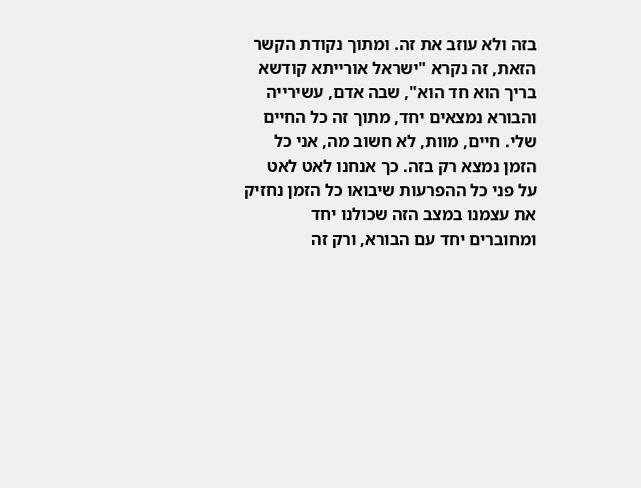בזה ולא עוזב את זה. ומתוך נקודת הקשר הזאת, זה נקרא "ישראל אורייתא קודשא בריך הוא חד הוא", שבה אדם, עשירייה והבורא נמצאים יחד, מתוך זה כל החיים שלי. חיים, מוות, לא חשוב מה, אני כל הזמן נמצא רק בזה. כך אנחנו לאט לאט על פני כל ההפרעות שיבואו כל הזמן נחזיק את עצמנו במצב הזה שכולנו יחד ומחוברים יחד עם הבורא, ורק זה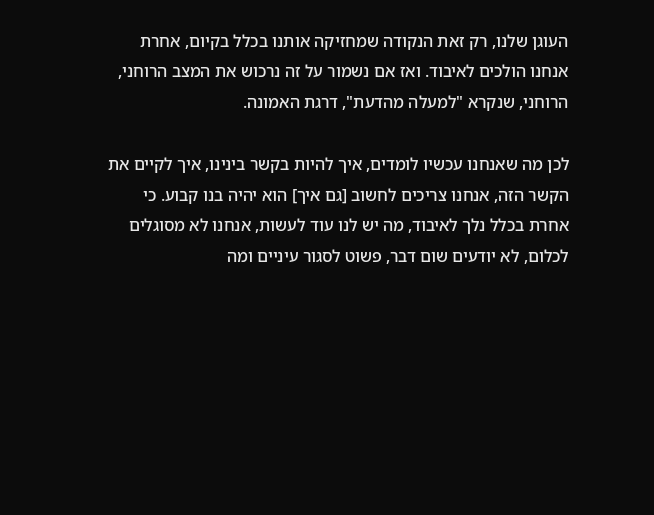העוגן שלנו, רק זאת הנקודה שמחזיקה אותנו בכלל בקיום, אחרת אנחנו הולכים לאיבוד. ואז אם נשמור על זה נרכוש את המצב הרוחני, הרוחני, שנקרא "למעלה מהדעת", דרגת האמונה.

לכן מה שאנחנו עכשיו לומדים, איך להיות בקשר בינינו, איך לקיים את הקשר הזה, אנחנו צריכים לחשוב [גם איך] הוא יהיה בנו קבוע. כי אחרת בכלל נלך לאיבוד, מה יש לנו עוד לעשות, אנחנו לא מסוגלים לכלום, לא יודעים שום דבר, פשוט לסגור עיניים ומה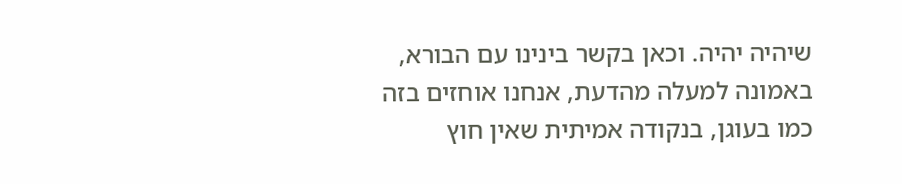שיהיה יהיה. וכאן בקשר בינינו עם הבורא, באמונה למעלה מהדעת, אנחנו אוחזים בזה כמו בעוגן, בנקודה אמיתית שאין חוץ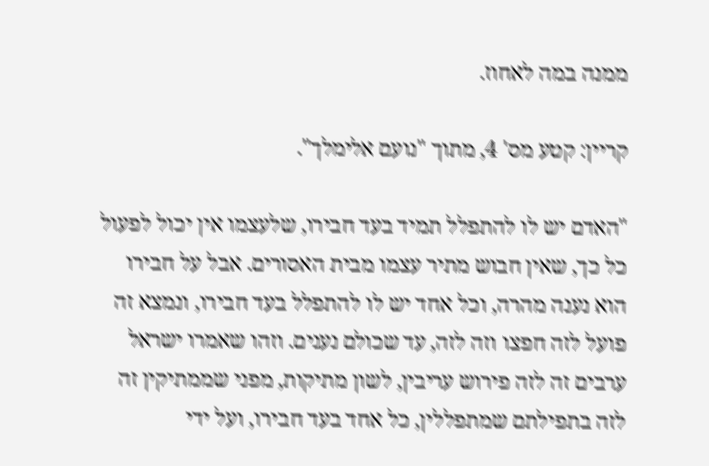ממנה במה לאחוז.

קריין: קטע מס' 4, מתוך "נועם אלימלך".

"האדם יש לו להתפלל תמיד בעד חבירו, שלעצמו אין יכול לפעול כל כך, שאין חבוש מתיר עצמו מבית האסורים. אבל על חבירו הוא נענה מהרה, וכל אחד יש לו להתפלל בעד חבירו, ונמצא זה פועל לזה חפצו וזה לזה, עד שכולם נענים. וזהו שאמרו ישראל ערבים זה לזה פירוש עריבין, לשון מתיקות, מפני שממתיקין זה לזה בתפילתם שמתפללין, כל אחד בעד חבירו, ועל ידי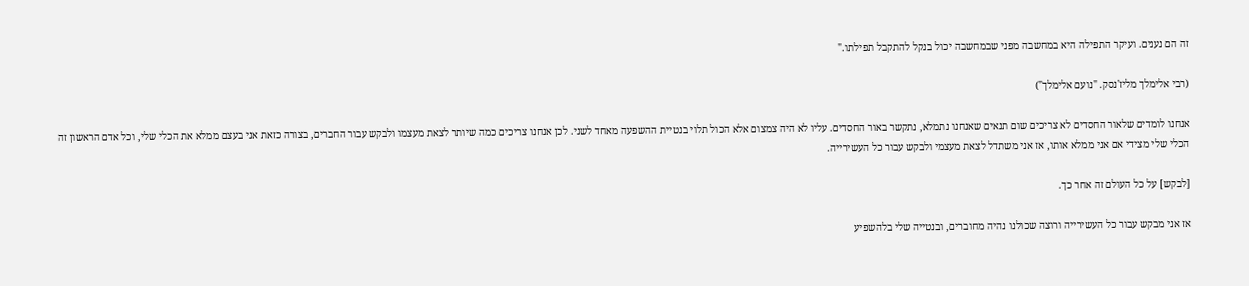זה הם נענים. ועיקר התפילה היא במחשבה מפני שבמחשבה יכול בנקל להתקבל תפילתו."

(רבי אלימלך מליז'נסק. "נועם אלימלך")

אנחנו לומדים שלאור החסדים לא צריכים שום תנאים שאנחנו נתמלא, נתקשר באור החסדים. עליו לא היה צמצום אלא הכול תלוי בנטיית ההשפעה מאחד לשני. לכן אנחנו צריכים כמה שיותר לצאת מעצמו ולבקש עבור החברים, בצורה כזאת אני בעצם ממלא את הכלי שלי, וכל אדם הראשון זה הכלי שלי מצידי אם אני ממלא אותו, אז אני משתדל לצאת מעצמי ולבקש עבור כל העשירייה.

[לבקש] על כל העולם זה אחר כך.

אז אני מבקש עבור כל העשירייה ורוצה שכולנו נהיה מחוברים, ובנטייה שלי בלהשפיע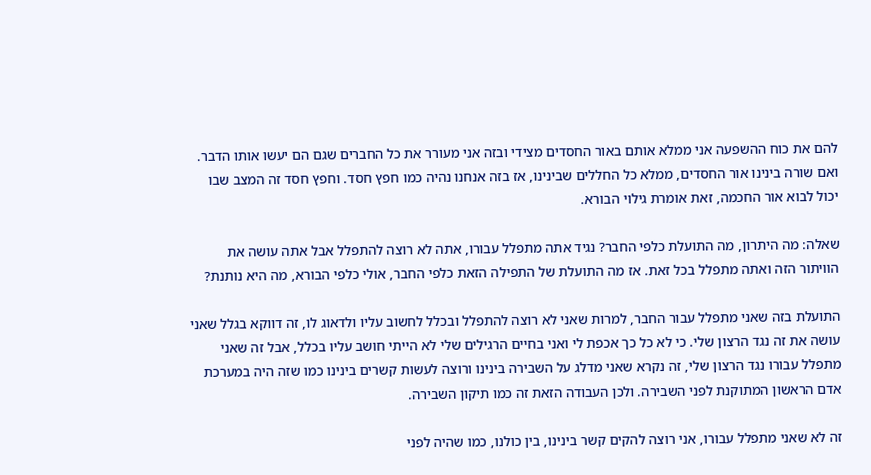להם את כוח ההשפעה אני ממלא אותם באור החסדים מצידי ובזה אני מעורר את כל החברים שגם הם יעשו אותו הדבר. ואם שורה בינינו אור החסדים, ממלא כל החללים שבינינו, אז בזה אנחנו נהיה כמו חפץ חסד. וחפץ חסד זה המצב שבו יכול לבוא אור החכמה, זאת אומרת גילוי הבורא.

שאלה: מה היתרון, מה התועלת כלפי החבר? נגיד אתה מתפלל עבורו, אתה לא רוצה להתפלל אבל אתה עושה את הוויתור הזה ואתה מתפלל בכל זאת. אז מה התועלת של התפילה הזאת כלפי החבר, אולי כלפי הבורא, מה היא נותנת?

התועלת בזה שאני מתפלל עבור החבר, למרות שאני לא רוצה להתפלל ובכלל לחשוב עליו ולדאוג לו, זה דווקא בגלל שאני עושה את זה נגד הרצון שלי. כי לא כל כך אכפת לי ואני בחיים הרגילים שלי לא הייתי חושב עליו בכלל, אבל זה שאני מתפלל עבורו נגד הרצון שלי, זה נקרא שאני מדלג על השבירה בינינו ורוצה לעשות קשרים בינינו כמו שזה היה במערכת אדם הראשון המתוקנת לפני השבירה. ולכן העבודה הזאת זה כמו תיקון השבירה.

זה לא שאני מתפלל עבורו, אני רוצה להקים קשר בינינו, בין כולנו, כמו שהיה לפני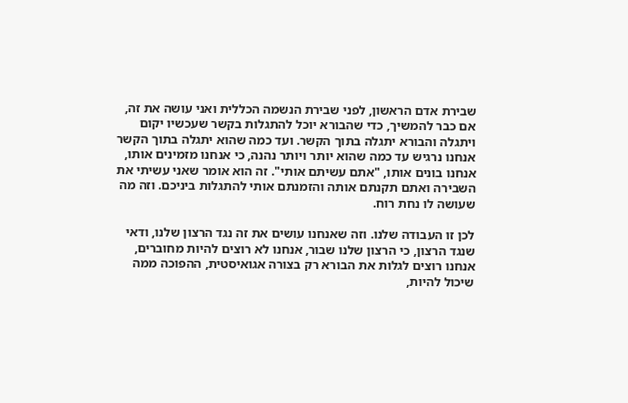שבירת אדם הראשון, לפני שבירת הנשמה הכללית ואני עושה את זה, אם כבר להמשיך, כדי שהבורא יוכל להתגלות בקשר שעכשיו יקום ויתגלה והבורא יתגלה בתוך הקשר. ועד כמה שהוא יתגלה בתוך הקשר אנחנו נרגיש עד כמה שהוא יותר ויותר נהנה, כי אנחנו מזמינים אותו, אנחנו בונים אותו, "אתם עשיתם אותי". זה הוא אומר שאני עשיתי את השבירה ואתם תקנתם אותה והזמנתם אותי להתגלות ביניכם. וזה מה שעושה לו נחת רוח.

לכן זו העבודה שלנו. וזה שאנחנו עושים את זה נגד הרצון שלנו, ודאי שנגד הרצון, כי הרצון שלנו שבור, אנחנו לא רוצים להיות מחוברים, אנחנו רוצים לגלות את הבורא רק בצורה אגואיסטית, ההפוכה ממה שיכול להיות,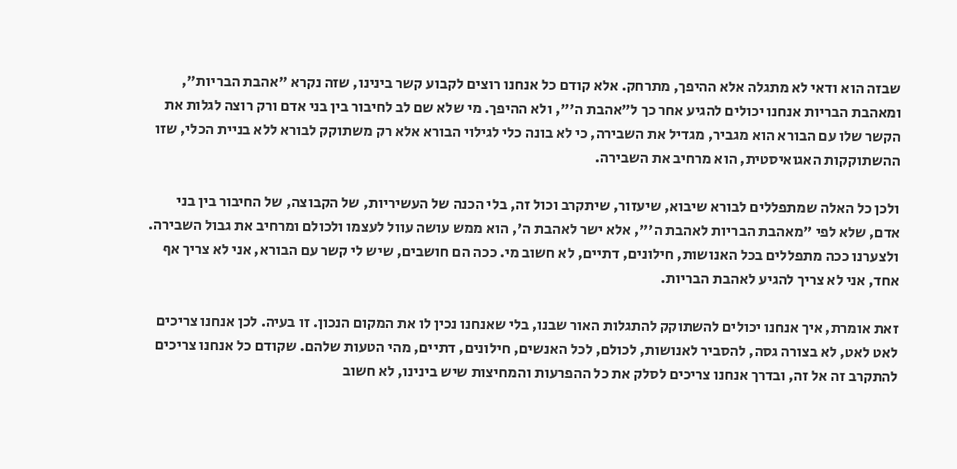שבזה הוא ודאי לא מתגלה אלא ההיפך, מתרחק. אלא קודם כל אנחנו רוצים לקבוע קשר בינינו, שזה נקרא "אהבת הבריות", ומאהבת הבריות אנחנו יכולים להגיע אחר כך ל"אהבת ה'", ולא ההיפך. מי שלא שם לב לחיבור בין בני אדם ורק רוצה לגלות את הקשר שלו עם הבורא הוא מגביר, מגדיל את השבירה, כי לא בונה כלי לגילוי הבורא אלא רק משתוקק לבורא ללא בניית הכלי, שזו ההשתוקקות האגואיסטית, הוא מרחיב את השבירה.

ולכן כל האלה שמתפללים לבורא שיבוא, שיעזור, שיתקרב וכול זה, בלי הכנה של העשיריות, של הקבוצה, של החיבור בין בני אדם, שלא לפי "מאהבת הבריות לאהבת ה'", אלא ישר לאהבת ה', הוא ממש עושה עוול לעצמו ולכולם ומרחיב את גבול השבירה. ולצערנו ככה מתפללים בכל האנושות, חילונים, דתיים, לא חשוב מי. ככה הם חושבים, שיש לי קשר עם הבורא, אני לא צריך אף אחד, אני לא צריך להגיע לאהבת הבריות.

זאת אומרת, איך אנחנו יכולים להשתוקק להתגלות האור שבנו, בלי שאנחנו נכין לו את המקום הנכון. זו בעיה. לכן אנחנו צריכים לאט לאט, לא בצורה גסה, להסביר לאנושות, לכולם, לכל האנשים, חילונים, דתיים, מהי הטעות שלהם. שקודם כל אנחנו צריכים להתקרב זה אל זה, ובדרך אנחנו צריכים לסלק את כל ההפרעות והמחיצות שיש בינינו, לא חשוב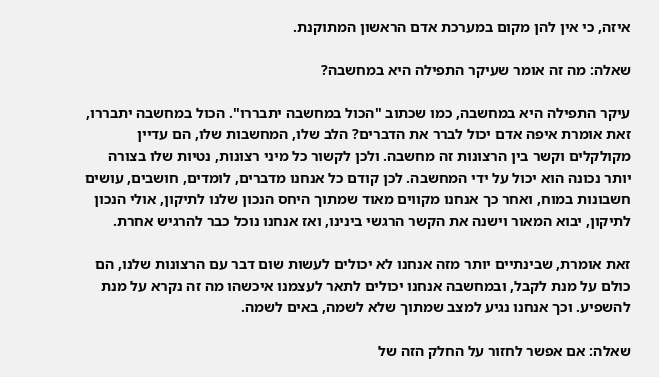איזה, כי אין להן מקום במערכת אדם הראשון המתוקנת.

שאלה: מה זה אומר שעיקר התפילה היא במחשבה?

עיקר התפילה היא במחשבה, כמו שכתוב "הכול במחשבה יתבררו". הכול במחשבה יתבררו, זאת אומרת איפה אדם יכול לברר את הדברים? הלב שלו, המחשבות שלו, הם עדיין מקולקלים וקשר בין הרצונות זה מחשבה. ולכן לקשור כל מיני רצונות, נטיות שלו בצורה יותר נכונה הוא יכול על ידי המחשבה. לכן קודם כל אנחנו מדברים, לומדים, חושבים, עושים חשבונות במוח, ואחר כך אנחנו מקווים מאוד שמתוך היחס הנכון שלנו לתיקון, אולי הנכון לתיקון, יבוא המאור וישנה את הקשר הרגשי בינינו, ואז אנחנו נוכל כבר להרגיש אחרת.

זאת אומרת, שבינתיים יותר מזה אנחנו לא יכולים לעשות שום דבר עם הרצונות שלנו, הם כולם על מנת לקבל, ובמחשבה אנחנו יכולים לתאר לעצמנו איכשהו מה זה נקרא על מנת להשפיע. וכך אנחנו נגיע למצב שמתוך שלא לשמה, באים לשמה.

שאלה: אם אפשר לחזור על החלק הזה של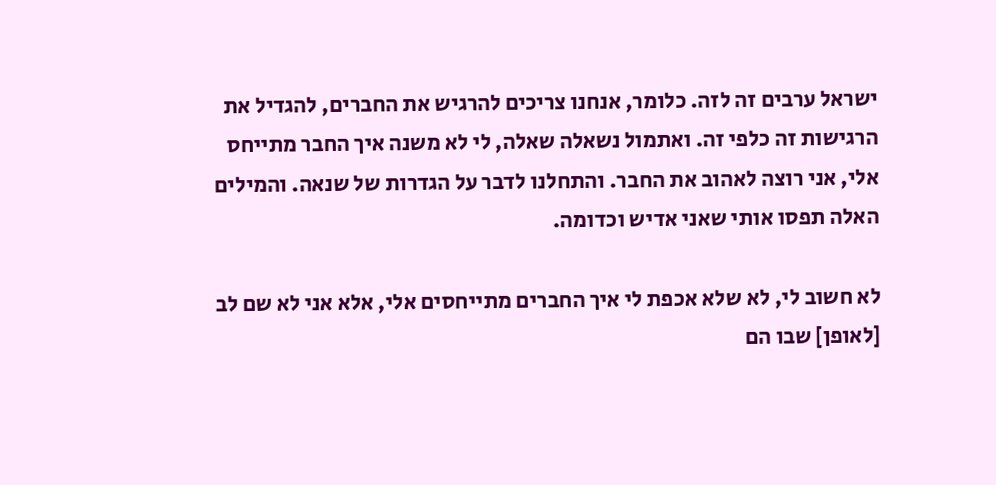ישראל ערבים זה לזה. כלומר, אנחנו צריכים להרגיש את החברים, להגדיל את הרגישות זה כלפי זה. ואתמול נשאלה שאלה, לי לא משנה איך החבר מתייחס אלי, אני רוצה לאהוב את החבר. והתחלנו לדבר על הגדרות של שנאה. והמילים האלה תפסו אותי שאני אדיש וכדומה.

לא חשוב לי, לא שלא אכפת לי איך החברים מתייחסים אלי, אלא אני לא שם לב [לאופן] שבו הם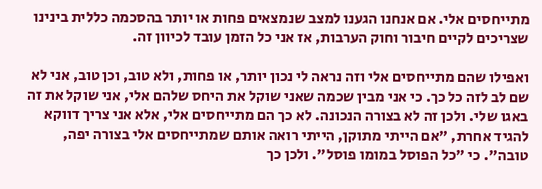מתייחסים אלי. אם אנחנו הגענו למצב שנמצאים פחות או יותר בהסכמה כללית בינינו שצריכים לקיים חיבור וחוק הערבות, אז אני כל הזמן עובד לכיוון זה.

ואפילו שהם מתייחסים אלי וזה נראה לי נכון יותר, או פחות, ולא טוב, וכן טוב, אני לא שם לב לזה כל כך. כי אני מבין שכמה שאני שוקל את היחס שלהם אלי, אני שוקל את זה באגו שלי. ולכן זה לא בצורה הנכונה. לא כך הם מתייחסים אלי, אלא אני צריך דווקא להגיד אחרת, "אם הייתי מתוקן, הייתי רואה אותם שמתייחסים אלי בצורה יפה, טובה". כי "כל הפוסל במומו פוסל". ולכן כך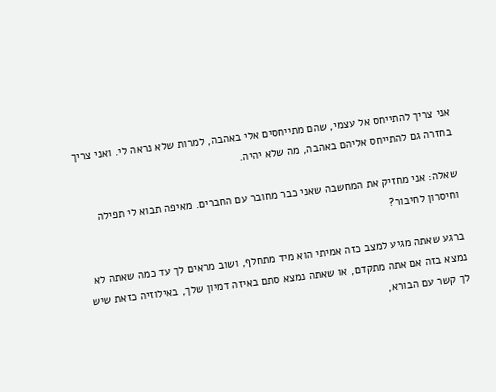אני צריך להתייחס אל עצמי, שהם מתייחסים אלי באהבה, למרות שלא נראה לי. ואני צריך בחזרה גם להתייחס אליהם באהבה, מה שלא יהיה.

שאלה: אני מחזיק את המחשבה שאני כבר מחובר עם החברים. מאיפה תבוא לי תפילה וחיסרון לחיבור?

ברגע שאתה מגיע למצב כזה אמיתי הוא מיד מתחלף, ושוב מראים לך עד כמה שאתה לא נמצא בזה אם אתה מתקדם, או שאתה נמצא סתם באיזה דמיון שלך, באילוזיה כזאת שיש לך קשר עם הבורא,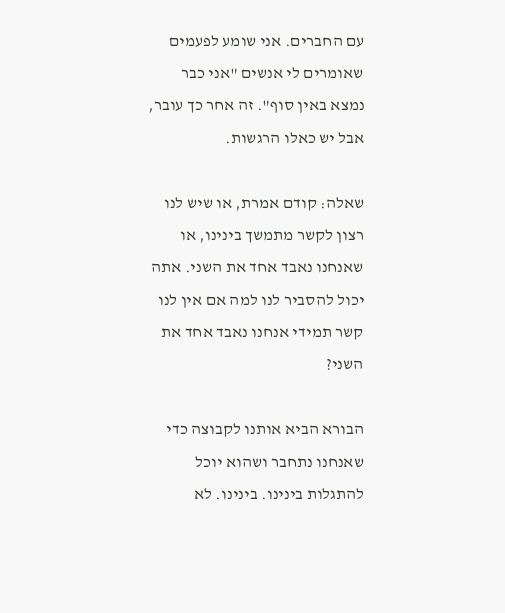עם החברים. אני שומע לפעמים שאומרים לי אנשים "אני כבר נמצא באין סוף". זה אחר כך עובר, אבל יש כאלו הרגשות.

שאלה: קודם אמרת, או שיש לנו רצון לקשר מתמשך בינינו, או שאנחנו נאבד אחד את השני. אתה יכול להסביר לנו למה אם אין לנו קשר תמידי אנחנו נאבד אחד את השני?

הבורא הביא אותנו לקבוצה כדי שאנחנו נתחבר ושהוא יוכל להתגלות בינינו. בינינו. לא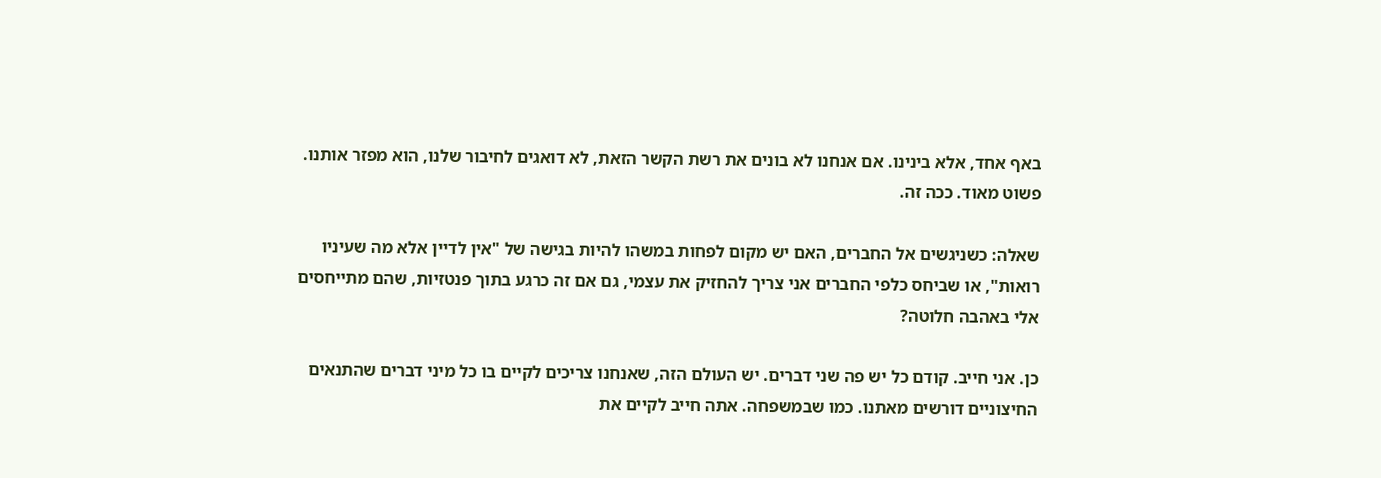באף אחד, אלא בינינו. אם אנחנו לא בונים את רשת הקשר הזאת, לא דואגים לחיבור שלנו, הוא מפזר אותנו. פשוט מאוד. ככה זה.

שאלה: כשניגשים אל החברים, האם יש מקום לפחות במשהו להיות בגישה של "אין לדיין אלא מה שעיניו רואות", או שביחס כלפי החברים אני צריך להחזיק את עצמי, גם אם זה כרגע בתוך פנטזיות, שהם מתייחסים אלי באהבה חלוטה?

כן. אני חייב. קודם כל יש פה שני דברים. יש העולם הזה, שאנחנו צריכים לקיים בו כל מיני דברים שהתנאים החיצוניים דורשים מאתנו. כמו שבמשפחה. אתה חייב לקיים את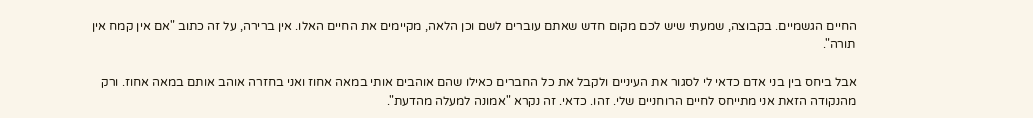החיים הגשמיים. בקבוצה, שמעתי שיש לכם מקום חדש שאתם עוברים לשם וכן הלאה, מקיימים את החיים האלו. אין ברירה, על זה כתוב "אם אין קמח אין תורה".

אבל ביחס בין בני אדם כדאי לי לסגור את העיניים ולקבל את כל החברים כאילו שהם אוהבים אותי במאה אחוז ואני בחזרה אוהב אותם במאה אחוז. ורק מהנקודה הזאת אני מתייחס לחיים הרוחניים שלי. זהו. כדאי. זה נקרא "אמונה למעלה מהדעת".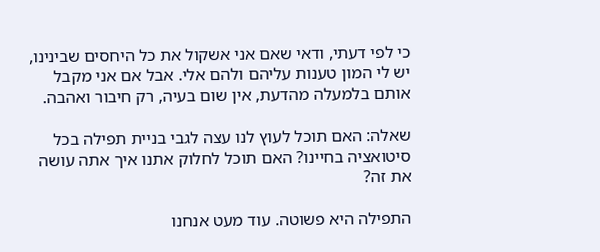כי לפי דעתי, ודאי שאם אני אשקול את כל היחסים שבינינו, יש לי המון טענות עליהם ולהם אלי. אבל אם אני מקבל אותם בלמעלה מהדעת, אין שום בעיה, רק חיבור ואהבה.

שאלה: האם תוכל לעוץ לנו עצה לגבי בניית תפילה בכל סיטואציה בחיינו? האם תוכל לחלוק אתנו איך אתה עושה את זה?

התפילה היא פשוטה. עוד מעט אנחנו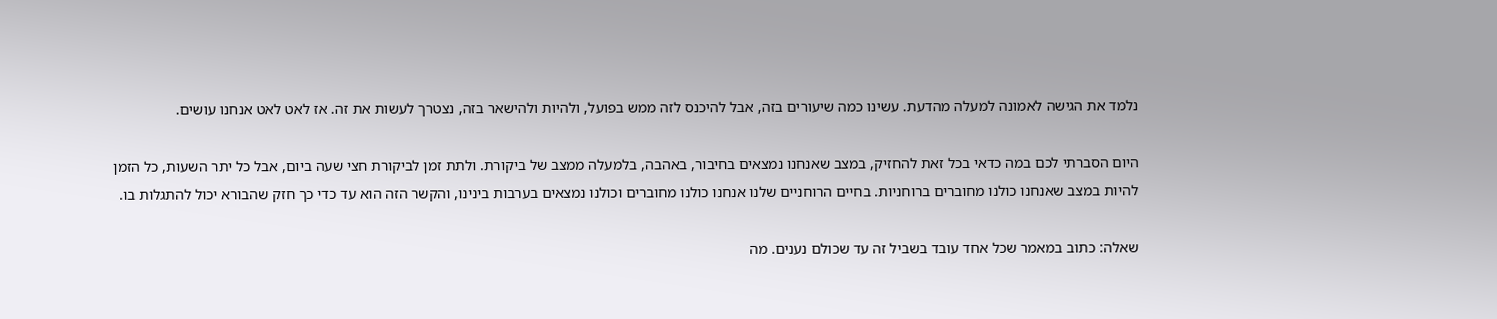נלמד את הגישה לאמונה למעלה מהדעת. עשינו כמה שיעורים בזה, אבל להיכנס לזה ממש בפועל, ולהיות ולהישאר בזה, נצטרך לעשות את זה. אז לאט לאט אנחנו עושים.

היום הסברתי לכם במה כדאי בכל זאת להחזיק, במצב שאנחנו נמצאים בחיבור, באהבה, בלמעלה ממצב של ביקורת. ולתת זמן לביקורת חצי שעה ביום, אבל כל יתר השעות, כל הזמן להיות במצב שאנחנו כולנו מחוברים ברוחניות. בחיים הרוחניים שלנו אנחנו כולנו מחוברים וכולנו נמצאים בערבות בינינו, והקשר הזה הוא עד כדי כך חזק שהבורא יכול להתגלות בו.

שאלה: כתוב במאמר שכל אחד עובד בשביל זה עד שכולם נענים. מה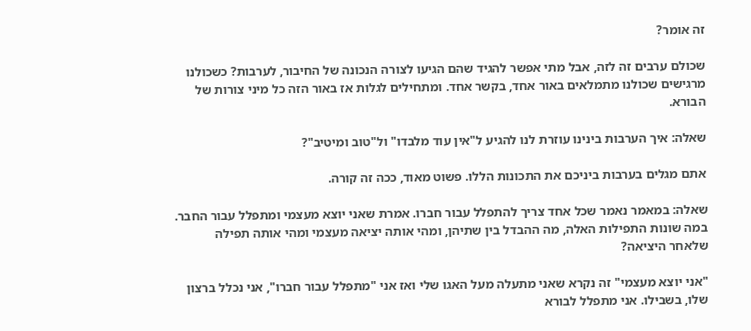זה אומר?

שכולם ערבים זה לזה, אבל מתי אפשר להגיד שהם הגיעו לצורה הנכונה של החיבור, לערבות? כשכולנו מרגישים שכולנו מתמלאים באור אחד, בקשר אחד. ומתחילים לגלות אז באור הזה כל מיני צורות של הבורא.

שאלה: איך הערבות בינינו עוזרת לנו להגיע ל"אין עוד מלבדו" ול"טוב ומיטיב"?

אתם מגלים בערבות ביניכם את התכונות הללו. פשוט מאוד, ככה זה קורה.

שאלה: במאמר נאמר שכל אחד צריך להתפלל עבור חברו. אמרת שאני יוצא מעצמי ומתפלל עבור החבר. במה שונות התפילות האלה, מה ההבדל בין שתיהן, ומהי אותה יציאה מעצמי ומהי אותה תפילה שלאחר היציאה?

"אני יוצא מעצמי" זה נקרא שאני מתעלה מעל האגו שלי ואז אני "מתפלל עבור חברו", אני נכלל ברצון שלו, בשבילו. אני מתפלל לבורא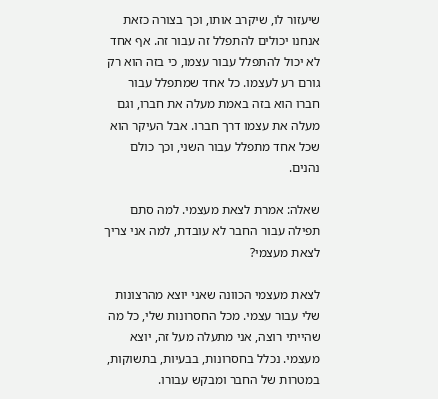שיעזור לו, שיקרב אותו, וכך בצורה כזאת אנחנו יכולים להתפלל זה עבור זה. אף אחד לא יכול להתפלל עבור עצמו, כי בזה הוא רק גורם רע לעצמו. כל אחד שמתפלל עבור חברו הוא בזה באמת מעלה את חברו, וגם מעלה את עצמו דרך חברו. אבל העיקר הוא שכל אחד מתפלל עבור השני, וכך כולם נהנים.

שאלה: אמרת לצאת מעצמי. למה סתם תפילה עבור החבר לא עובדת, למה אני צריך לצאת מעצמי?

לצאת מעצמי הכוונה שאני יוצא מהרצונות שלי עבור עצמי. מכל החסרונות שלי, כל מה שהייתי רוצה, אני מתעלה מעל זה, יוצא מעצמי. נכלל בחסרונות, בבעיות, בתשוקות, במטרות של החבר ומבקש עבורו.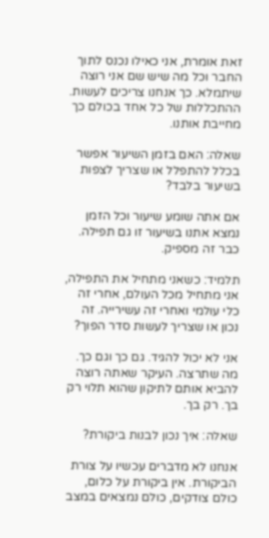זאת אומרת, אני כאילו נכנס לתוך החבר וכל מה שיש שם אני רוצה שיתמלא. כך אנחנו צריכים לעשות. ההתכללות של כל אחד בכולם כך מחייבת אותנו.

שאלה: האם בזמן השיעור אפשר בכלל להתפלל או שצריך לצפות בשיעור בלבד?

אם אתה שומע שיעור וכל הזמן נמצא אתנו בשיעור זו גם תפילה. כבר זה מספיק.

תלמיד: כשאני מתחיל את התפילה, אני מתחיל מכל העולם, אחרי זה כלי עולמי ואחרי זה עשירייה. זה נכון או שצריך לעשות סדר הפוך?

אני לא יכול להגיד. גם כך וגם כך. מה שתרצה. העיקר שאתה רוצה להביא אותם לתיקון שהוא תלוי רק בך. רק בך.

שאלה: איך נכון לבנות ביקורת?

אנחנו לא מדברים עכשיו על צורת הביקורת. אין ביקורת על כלום, כולם צודקים, כולם נמצאים במצב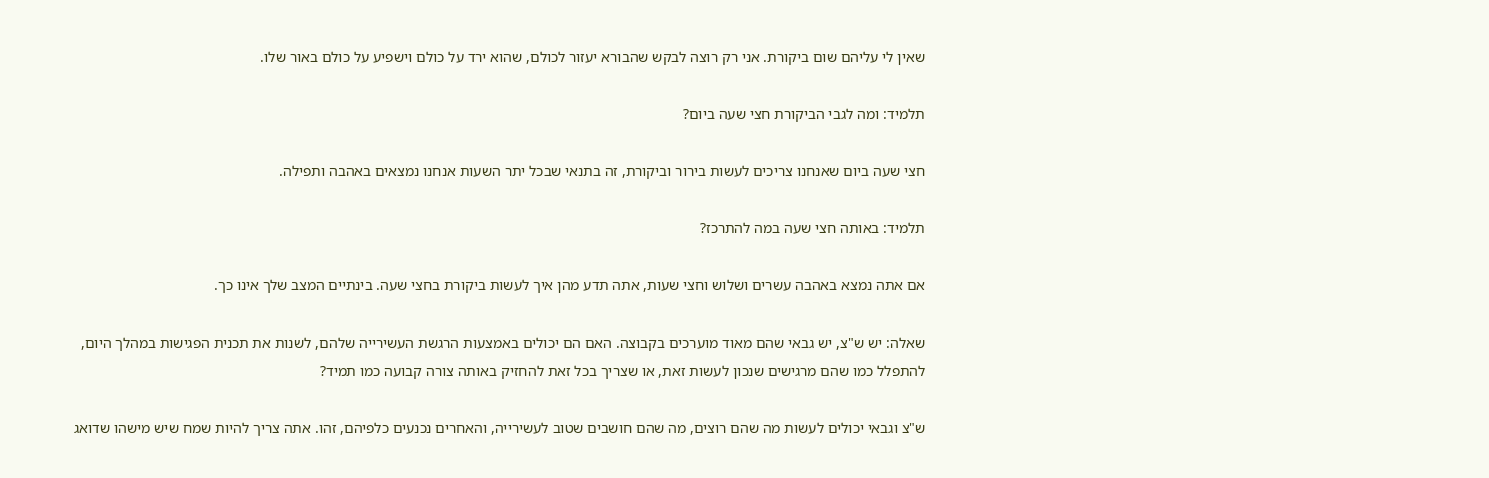שאין לי עליהם שום ביקורת. אני רק רוצה לבקש שהבורא יעזור לכולם, שהוא ירד על כולם וישפיע על כולם באור שלו.

תלמיד: ומה לגבי הביקורת חצי שעה ביום?

חצי שעה ביום שאנחנו צריכים לעשות בירור וביקורת, זה בתנאי שבכל יתר השעות אנחנו נמצאים באהבה ותפילה.

תלמיד: באותה חצי שעה במה להתרכז?

אם אתה נמצא באהבה עשרים ושלוש וחצי שעות, אתה תדע מהן איך לעשות ביקורת בחצי שעה. בינתיים המצב שלך אינו כך.

שאלה: יש ש"צ, יש גבאי שהם מאוד מוערכים בקבוצה. האם הם יכולים באמצעות הרגשת העשירייה שלהם, לשנות את תכנית הפגישות במהלך היום, להתפלל כמו שהם מרגישים שנכון לעשות זאת, או שצריך בכל זאת להחזיק באותה צורה קבועה כמו תמיד?

ש"צ וגבאי יכולים לעשות מה שהם רוצים, מה שהם חושבים שטוב לעשירייה, והאחרים נכנעים כלפיהם, זהו. אתה צריך להיות שמח שיש מישהו שדואג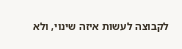לקבוצה לעשות איזה שינוי, ולא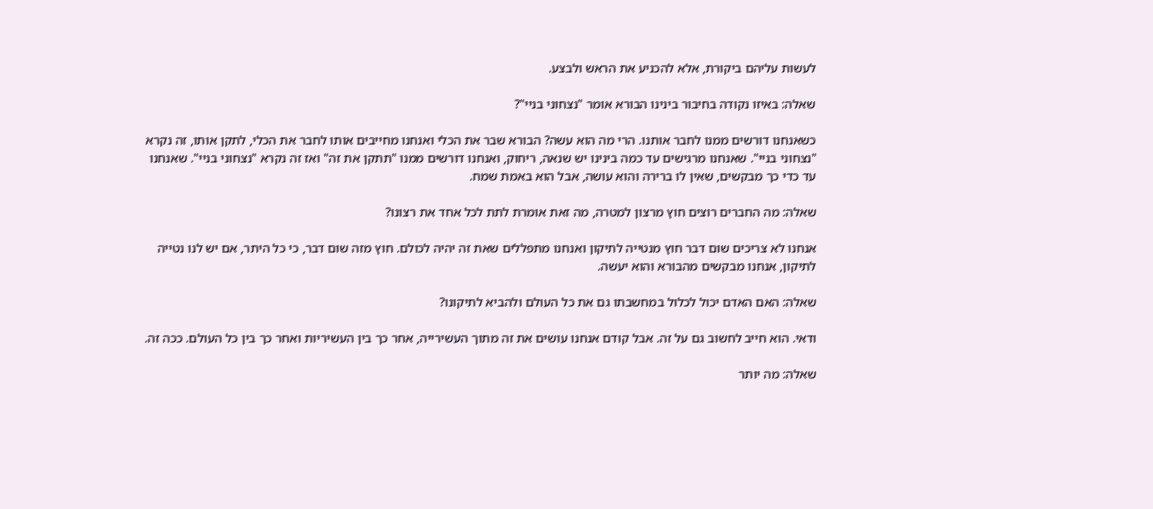לעשות עליהם ביקורת, אלא להכניע את הראש ולבצע.

שאלה: באיזו נקודה בחיבור בינינו הבורא אומר "נצחוני בניי"?

כשאנחנו דורשים ממנו לחבר אותנו. הרי מה הוא עשה? הבורא שבר את הכלי ואנחנו מחייבים אותו לחבר את הכלי, לתקן אותו, זה נקרא "נצחוני בניי". שאנחנו מרגישים עד כמה בינינו יש שנאה, ריחוק, ואנחנו דורשים ממנו "תתקן את זה" ואז זה נקרא "נצחוני בניי". שאנחנו עד כדי כך מבקשים, שאין לו ברירה והוא עושה, אבל הוא באמת שמח.

שאלה: מה החברים רוצים חוץ מרצון למטרה, מה זאת אומרת לתת לכל אחד את רצונו?

אנחנו לא צריכים שום דבר חוץ מנטייה לתיקון ואנחנו מתפללים שאת זה יהיה לכולם. חוץ מזה שום דבר, כי כל היתר, אם יש לנו נטייה לתיקון, אנחנו מבקשים מהבורא והוא יעשה.

שאלה: האם האדם יכול לכלול במחשבתו גם את כל העולם ולהביא לתיקונו?

ודאי. הוא חייב לחשוב גם על זה. אבל קודם אנחנו עושים את זה מתוך העשירייה, אחר כך בין העשיריות ואחר כך בין כל העולם. ככה זה.

שאלה: מה יותר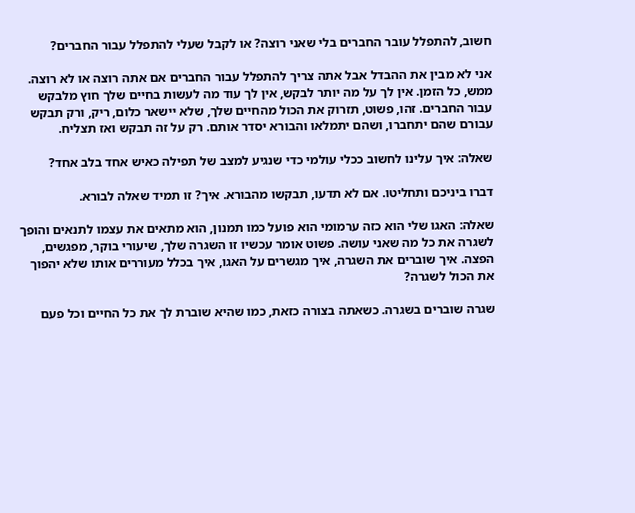חשוב, להתפלל עובר החברים בלי שאני רוצה? או לקבל שעלי להתפלל עבור החברים?

אני לא מבין את ההבדל אבל אתה צריך להתפלל עבור החברים אם אתה רוצה או לא רוצה. ממש, כל הזמן. אין לך על מה יותר לבקש, אין לך עוד מה לעשות בחיים שלך חוץ מלבקש עבור החברים. זהו, פשוט, תזרוק את הכול מהחיים שלך, שלא יישאר כלום, ריק, ורק תבקש עבורם שהם יתחברו, ושהם יתמלאו והבורא יסדר אותם. רק על זה תבקש ואז תצליח.

שאלה: איך עלינו לחשוב ככלי עולמי כדי שנגיע למצב של תפילה כאיש אחד בלב אחד?

דברו ביניכם ותחליטו. אם לא תדעו, תבקשו מהבורא. איך? זו תמיד שאלה לבורא.

שאלה: האגו שלי הוא כזה ערמומי הוא פועל כמו תמנון, הוא מתאים את עצמו לתנאים והופך לשגרה את כל מה שאני עושה. פשוט אומר עכשיו זו השגרה שלך, שיעורי בוקר, מפגשים, הפצה. איך שוברים את השגרה, איך מגשרים על האגו, איך בכלל מעוררים אותו שלא יהפוך את הכול לשגרה?

שגרה שוברים בשגרה. כשאתה בצורה כזאת, כמו שהיא שוברת לך את כל החיים וכל פעם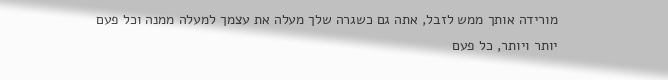מורידה אותך ממש לזבל, אתה גם כשגרה שלך מעלה את עצמך למעלה ממנה וכל פעם יותר ויותר, כל פעם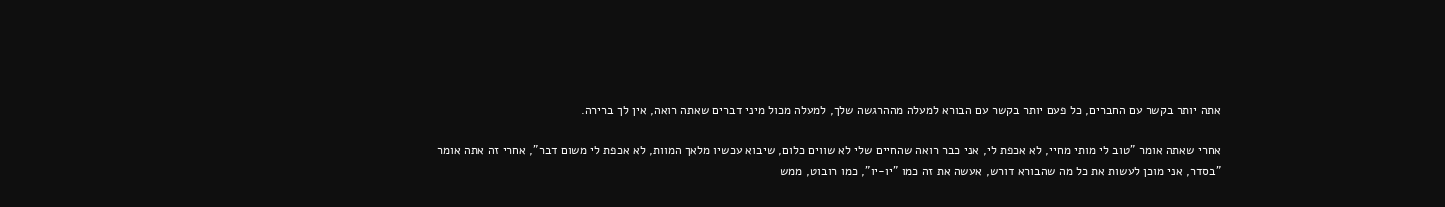אתה יותר בקשר עם החברים, כל פעם יותר בקשר עם הבורא למעלה מההרגשה שלך, למעלה מכול מיני דברים שאתה רואה, אין לך ברירה.

אחרי שאתה אומר "טוב לי מותי מחיי, לא אכפת לי, אני כבר רואה שהחיים שלי לא שווים כלום, שיבוא עכשיו מלאך המוות, לא אכפת לי משום דבר", אחרי זה אתה אומר "בסדר, אני מוכן לעשות את כל מה שהבורא דורש, אעשה את זה כמו "יו-יו", כמו רובוט, ממש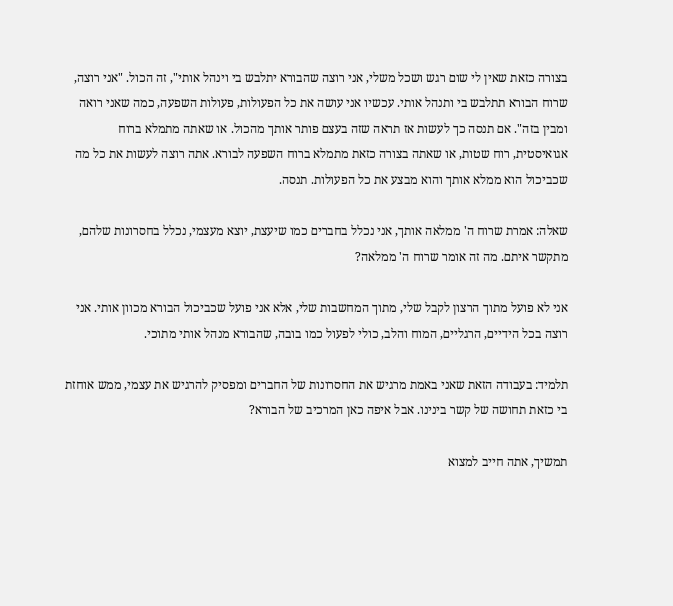בצורה כזאת שאין לי שום רגש ושכל משלי, אני רוצה שהבורא יתלבש בי וינהל אותי", זה הכול. "אני רוצה, שרוח הבורא תתלבש בי ותנהל אותי. עכשיו אני עושה את כל הפעולות, פעולות השפעה, כמה שאני רואה ומבין בזה". אם תנסה כך לעשות אז תראה שזה בעצם פותר אותך מהכול. או שאתה מתמלא ברוח אגואיסטית, רוח שטות, או שאתה בצורה כזאת מתמלא ברוח השפעה לבורא. אתה רוצה לעשות את כל מה שכביכול הוא ממלא אותך והוא מבצע את כל הפעולות. תנסה.

שאלה: אמרת שרוח ה' ממלאה אותך, אני נכלל בחברים כמו שיעצת, יוצא מעצמי, נכלל בחסרונות שלהם, מתקשר איתם. מה זה אומר שרוח ה' ממלאה?

אני לא פועל מתוך הרצון לקבל שלי, מתוך המחשבות שלי, אלא אני פועל שכביכול הבורא מכוון אותי. אני רוצה בכל הידיים, הרגליים, המוח והלב, כולי לפעול כמו בובה, שהבורא מנהל אותי מתוכי.

תלמיד: בעבודה הזאת שאני באמת מרגיש את החסרונות של החברים ומפסיק להרגיש את עצמי, ממש אוחזת בי כזאת תחושה של קשר בינינו. אבל איפה כאן המרכיב של הבורא?

תמשיך, אתה חייב למצוא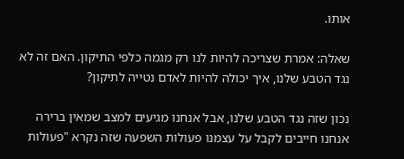אותו.

שאלה: אמרת שצריכה להיות לנו רק מגמה כלפי התיקון. האם זה לא נגד הטבע שלנו, איך יכולה להיות לאדם נטייה לתיקון?

נכון שזה נגד הטבע שלנו, אבל אנחנו מגיעים למצב שמאין ברירה אנחנו חייבים לקבל על עצמנו פעולות השפעה שזה נקרא "פעולות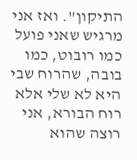התיקון". ואז אני מרגיש שאני פועל כמו רובוט, כמו בובה, שהרוח שבי היא לא שלי אלא רוח הבורא, אני רוצה שהוא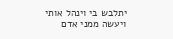יתלבש בי וינהל אותי ויעשה ממני אדם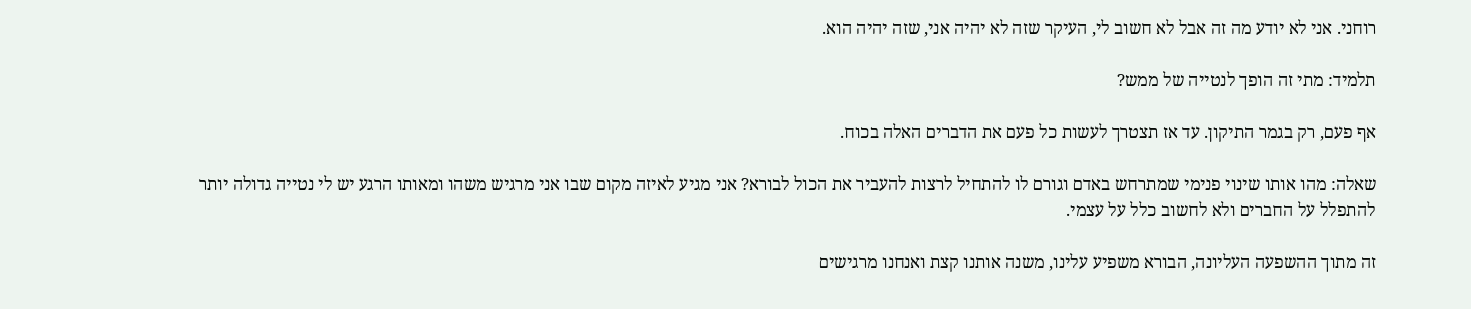רוחני. אני לא יודע מה זה אבל לא חשוב לי, העיקר שזה לא יהיה אני, שזה יהיה הוא.

תלמיד: מתי זה הופך לנטייה של ממש?

אף פעם, רק בגמר התיקון. עד אז תצטרך לעשות כל פעם את הדברים האלה בכוח.

שאלה: מהו אותו שינוי פנימי שמתרחש באדם וגורם לו להתחיל לרצות להעביר את הכול לבורא? אני מגיע לאיזה מקום שבו אני מרגיש משהו ומאותו הרגע יש לי נטייה גדולה יותר להתפלל על החברים ולא לחשוב כלל על עצמי.

זה מתוך ההשפעה העליונה, הבורא משפיע עלינו, משנה אותנו קצת ואנחנו מרגישים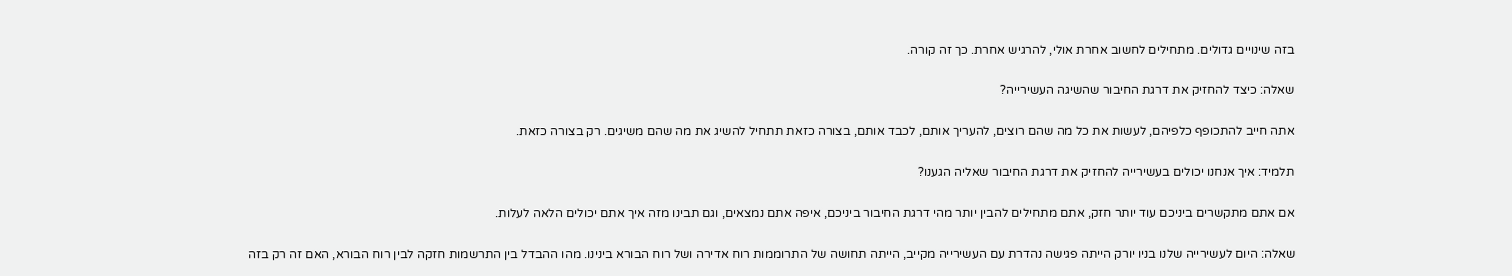בזה שינויים גדולים. מתחילים לחשוב אחרת אולי, להרגיש אחרת. כך זה קורה.

שאלה: כיצד להחזיק את דרגת החיבור שהשיגה העשירייה?

אתה חייב להתכופף כלפיהם, לעשות את כל מה שהם רוצים, להעריך אותם, לכבד אותם, בצורה כזאת תתחיל להשיג את מה שהם משיגים. רק בצורה כזאת.

תלמיד: איך אנחנו יכולים בעשירייה להחזיק את דרגת החיבור שאליה הגענו?

אם אתם מתקשרים ביניכם עוד יותר חזק, אתם מתחילים להבין יותר מהי דרגת החיבור ביניכם, איפה אתם נמצאים, וגם תבינו מזה איך אתם יכולים הלאה לעלות.

שאלה: היום לעשירייה שלנו בניו יורק הייתה פגישה נהדרת עם העשירייה מקייב, הייתה תחושה של התרוממות רוח אדירה ושל רוח הבורא בינינו. מהו ההבדל בין התרשמות חזקה לבין רוח הבורא, האם זה רק בזה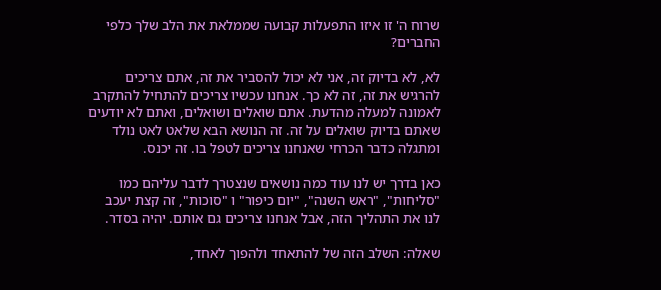שרוח ה' זו איזו התפעלות קבועה שממלאת את הלב שלך כלפי החברים?

לא, לא בדיוק זה, אני לא יכול להסביר את זה, אתם צריכים להרגיש את זה, זה לא כך. אנחנו עכשיו צריכים להתחיל להתקרב לאמונה למעלה מהדעת. אתם שואלים ושואלים, ואתם לא יודעים שאתם בדיוק שואלים על זה. זה הנושא הבא שלאט לאט נולד ומתגלה כדבר הכרחי שאנחנו צריכים לטפל בו. זה יכנס.

כאן בדרך יש לנו עוד כמה נושאים שנצטרך לדבר עליהם כמו "סליחות", "ראש השנה", "יום כיפור" ו "סוכות", זה קצת יעכב לנו את התהליך הזה, אבל אנחנו צריכים גם אותם. יהיה בסדר.

שאלה: השלב הזה של להתאחד ולהפוך לאחד,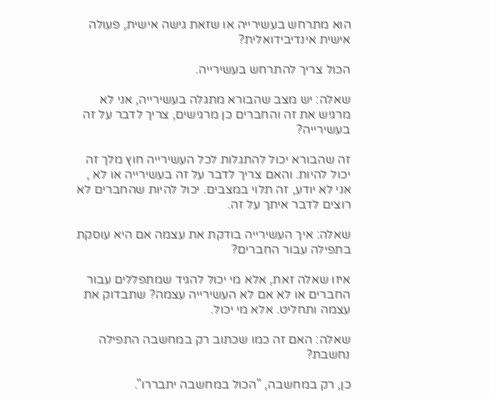הוא מתרחש בעשירייה או שזאת גישה אישית, פעולה אישית אינדיבידואלית?

הכול צריך להתרחש בעשירייה.

שאלה: יש מצב שהבורא מתגלה בעשירייה, אני לא מרגיש את זה והחברים כן מרגישים, צריך לדבר על זה בעשירייה?

זה שהבורא יכול להתגלות לכל העשירייה חוץ מלך זה יכול להיות. והאם צריך לדבר על זה בעשירייה או לא , אני לא יודע, זה תלוי במצבים. יכול להיות שהחברים לא רוצים לדבר איתך על זה.

שאלה: איך העשירייה בודקת את עצמה אם היא עוסקת בתפילה עבור החברים?

איזו שאלה זאת, אלא מי יכול להגיד שמתפללים עבור החברים או לא אם לא העשירייה עצמה? שתבדוק את עצמה ותחליט. אלא מי יכול.

שאלה: האם זה כמו שכתוב רק במחשבה התפילה נחשבת?

כן, רק במחשבה, "הכול במחשבה יתבררו".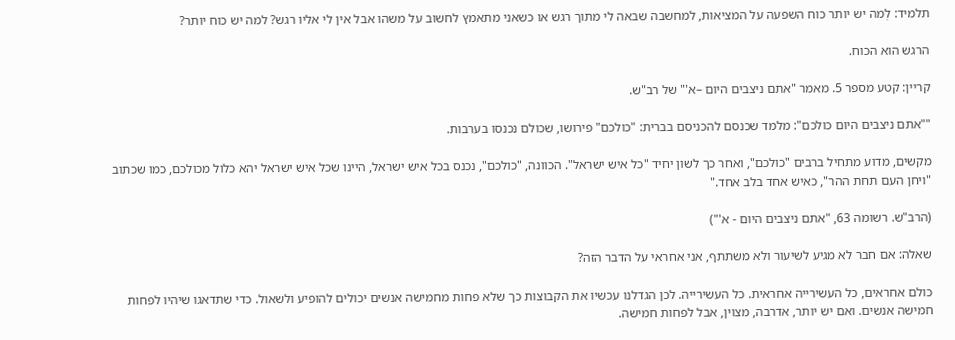תלמיד: לְמה יש יותר כוח השפעה על המציאות, למחשבה שבאה לי מתוך רגש או כשאני מתאמץ לחשוב על משהו אבל אין לי אליו רגש? למה יש כוח יותר?

הרגש הוא הכוח.

קריין: קטע מספר 5. מאמר "אתם ניצבים היום –א'" של רב"ש.

""אתם ניצבים היום כולכם": מלמד שכנסם להכניסם בברית: "כולכם" פירושו, שכולם נכנסו בערבות.

מקשים, מדוע מתחיל ברבים "כולכם", ואחר כך לשון יחיד "כל איש ישראל". הכוונה, "כולכם", נכנס בכל איש ישראל, היינו שכל איש ישראל יהא כלול מכולכם, כמו שכתוב "ויחן העם תחת ההר", כאיש אחד בלב אחד."

(הרב"ש. רשומה 63, "אתם ניצבים היום - א'")

שאלה: אם חבר לא מגיע לשיעור ולא משתתף, אני אחראי על הדבר הזה?

כולם אחראים, כל העשירייה אחראית. כל העשירייה. לכן הגדלנו עכשיו את הקבוצות כך שלא פחות מחמישה אנשים יכולים להופיע ולשאול. כדי שתדאגו שיהיו לפחות חמישה אנשים. ואם יש יותר, אדרבה, מצוין, אבל לפחות חמישה.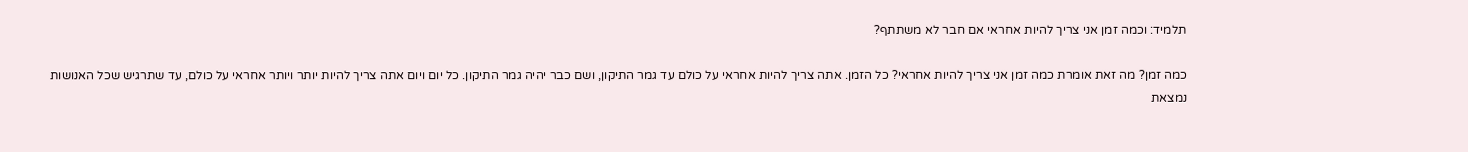תלמיד: וכמה זמן אני צריך להיות אחראי אם חבר לא משתתף?

כמה זמן? מה זאת אומרת כמה זמן אני צריך להיות אחראי? כל הזמן. אתה צריך להיות אחראי על כולם עד גמר התיקון, ושם כבר יהיה גמר התיקון. כל יום ויום אתה צריך להיות יותר ויותר אחראי על כולם, עד שתרגיש שכל האנושות נמצאת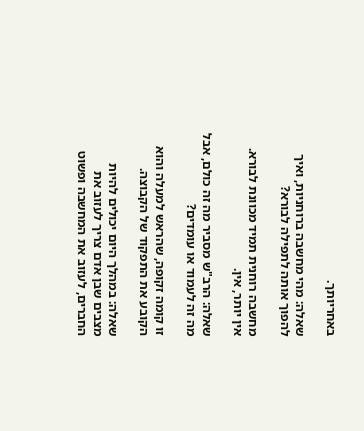באחריותך.

שאלה: מהי מחשבה ברוחניות, ואיך להפוך אותה לתפילה לבורא?

מחשבה רוחנית תמיד מכוונת לבורא. אין יותר, אין.

שאלה: הרב"ש מסביר מה זה כולם, אבל מה זה לעמוד או עומדים?

זו קומה זקופה, שהראש למעלה והוא הקובע את התפקוד של הקבוצה.

שאלה: במהלך היום יכולים להיות מצבים שבן אדם צריך לעזוב את החברים, לעזוב את המחשבה ופשוט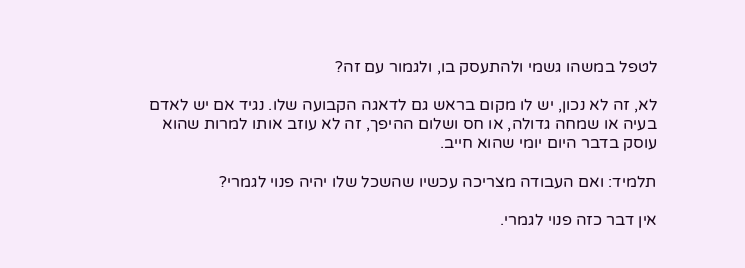לטפל במשהו גשמי ולהתעסק בו, ולגמור עם זה?

לא, זה לא נכון, יש לו מקום בראש גם לדאגה הקבועה שלו. נגיד אם יש לאדם בעיה או שמחה גדולה, או חס ושלום ההיפך, זה לא עוזב אותו למרות שהוא עוסק בדבר היום יומי שהוא חייב.

תלמיד: ואם העבודה מצריכה עכשיו שהשכל שלו יהיה פנוי לגמרי?

אין דבר כזה פנוי לגמרי.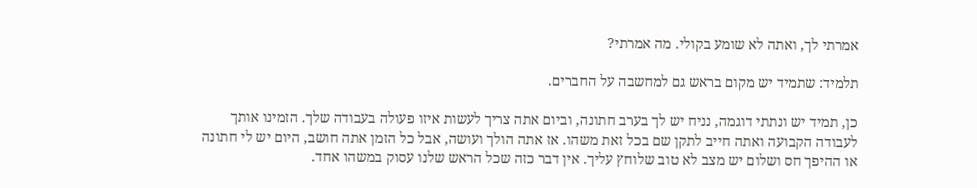אמרתי לך, ואתה לא שומע בקולי. מה אמרתי?

תלמיד: שתמיד יש מקום בראש גם למחשבה על החברים.

כן, תמיד יש ונתתי דוגמה, נניח יש לך בערב חתונה, וביום אתה צריך לעשות איזו פעולה בעבודה שלך. הזמינו אותך לעבודה הקבועה ואתה חייב לתקן שם בכל זאת משהו. אז אתה הולך ועושה, אבל כל הזמן אתה חושב, היום יש לי חתונה או ההיפך חס ושלום יש מצב לא טוב שלוחץ עליך. אין דבר כזה שכל הראש שלנו עסוק במשהו אחד.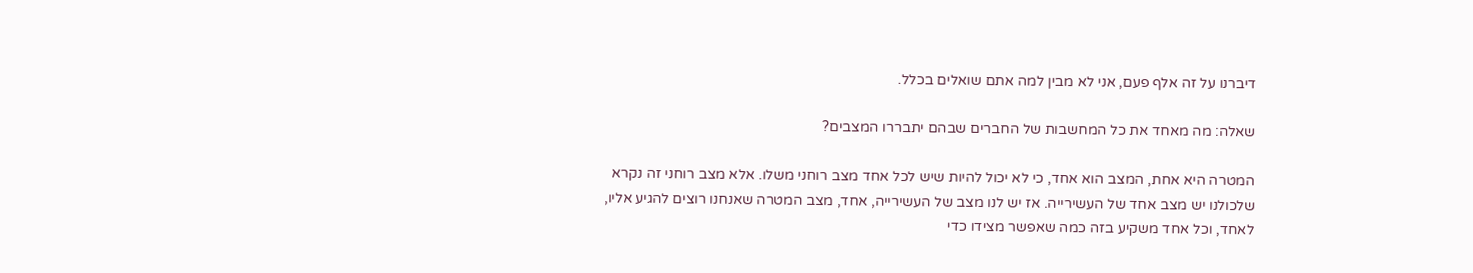דיברנו על זה אלף פעם, אני לא מבין למה אתם שואלים בכלל.

שאלה: מה מאחד את כל המחשבות של החברים שבהם יתבררו המצבים?

המטרה היא אחת, המצב הוא אחד, כי לא יכול להיות שיש לכל אחד מצב רוחני משלו. אלא מצב רוחני זה נקרא שלכולנו יש מצב אחד של העשירייה. אז יש לנו מצב של העשירייה, אחד, מצב המטרה שאנחנו רוצים להגיע אליו, לאחד, וכל אחד משקיע בזה כמה שאפשר מצידו כדי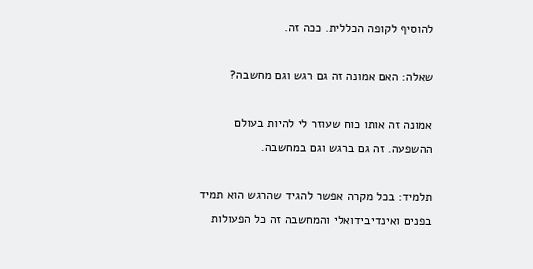להוסיף לקופה הכללית. ככה זה.

שאלה: האם אמונה זה גם רגש וגם מחשבה?

אמונה זה אותו כוח שעוזר לי להיות בעולם ההשפעה. זה גם ברגש וגם במחשבה.

תלמיד: בכל מקרה אפשר להגיד שהרגש הוא תמיד בפנים ואינדיבידואלי והמחשבה זה כל הפעולות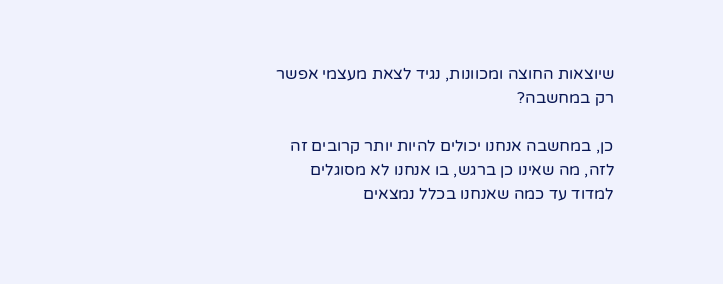שיוצאות החוצה ומכוונות, נגיד לצאת מעצמי אפשר רק במחשבה?

כן, במחשבה אנחנו יכולים להיות יותר קרובים זה לזה, מה שאינו כן ברגש, בו אנחנו לא מסוגלים למדוד עד כמה שאנחנו בכלל נמצאים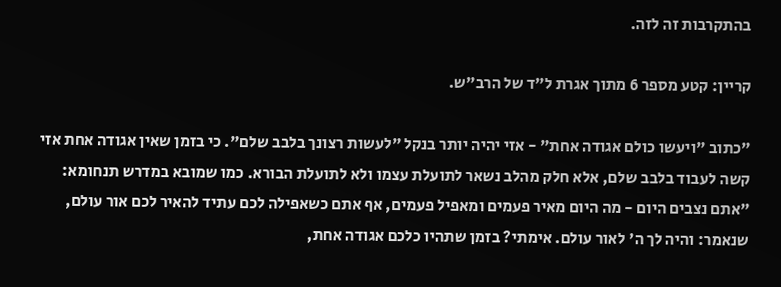בהתקרבות זה לזה.

קריין: קטע מספר 6 מתוך אגרת ל"ד של הרב"ש.

"כתוב "ויעשו כולם אגודה אחת" - אזי יהיה יותר בנקל "לעשות רצונך בלבב שלם". כי בזמן שאין אגודה אחת אזי קשה לעבוד בלבב שלם, אלא חלק מהלב נשאר לתועלת עצמו ולא לתועלת הבורא. כמו שמובא במדרש תנחומא: "אתם נצבים היום - מה היום מאיר פעמים ומאפיל פעמים, אף אתם כשאפילה לכם עתיד להאיר לכם אור עולם, שנאמר: והיה לך ה' לאור עולם. אימתי? בזמן שתהיו כלכם אגודה אחת,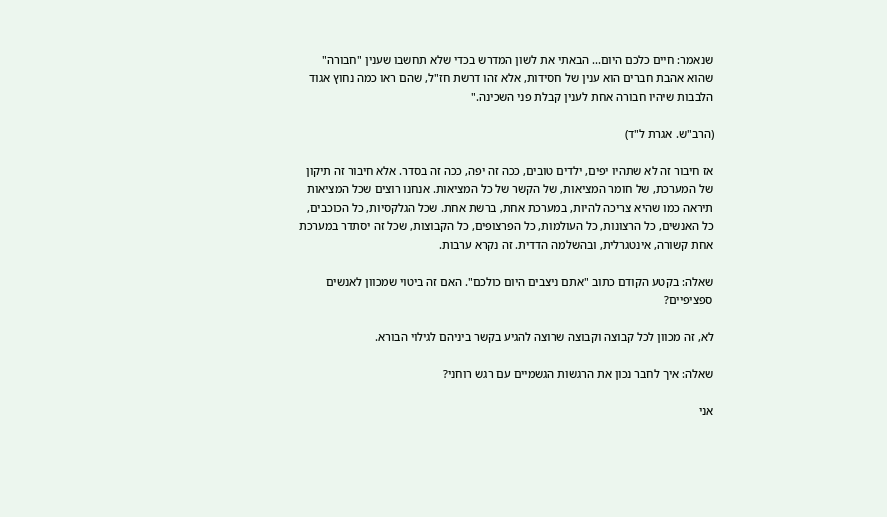שנאמר: חיים כלכם היום... הבאתי את לשון המדרש בכדי שלא תחשבו שענין "חבורה" שהוא אהבת חברים הוא ענין של חסידות, אלא זהו דרשת חז"ל, שהם ראו כמה נחוץ אגוד הלבבות שיהיו חבורה אחת לענין קבלת פני השכינה."

(הרב"ש. אגרת ל"ד)

אז חיבור זה לא שתהיו יפים, ילדים טובים, ככה זה יפה, ככה זה בסדר. אלא חיבור זה תיקון של המערכת, של חומר המציאות, של הקשר של כל המציאות. אנחנו רוצים שכל המציאות תיראה כמו שהיא צריכה להיות, במערכת אחת, ברשת אחת. שכל הגלקסיות, כל הכוכבים, כל האנשים, כל הרצונות, כל העולמות, כל הפרצופים, כל הקבוצות, שכל זה יסתדר במערכת אחת קשורה, אינטגרלית, ובהשלמה הדדית. זה נקרא ערבות.

שאלה: בקטע הקודם כתוב "אתם ניצבים היום כולכם". האם זה ביטוי שמכוון לאנשים ספציפיים?

לא, זה מכוון לכל קבוצה וקבוצה שרוצה להגיע בקשר ביניהם לגילוי הבורא.

שאלה: איך לחבר נכון את הרגשות הגשמיים עם רגש רוחני?

אני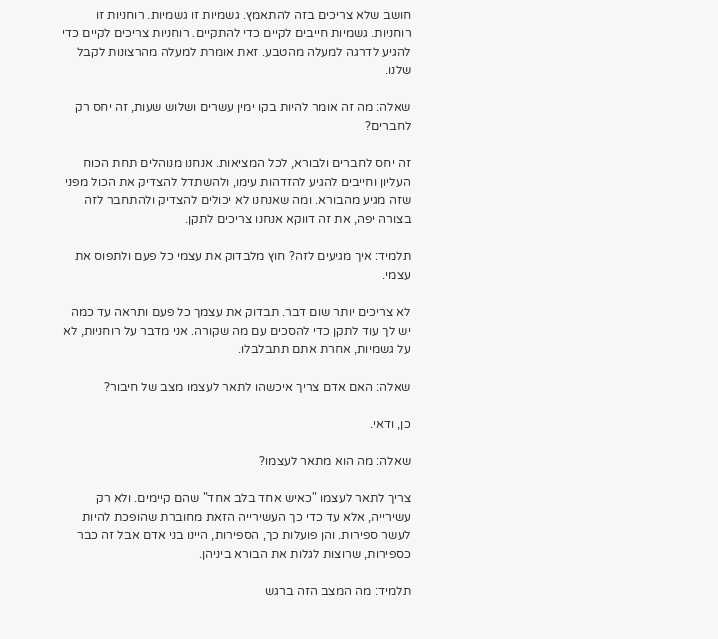חושב שלא צריכים בזה להתאמץ. גשמיות זו גשמיות. רוחניות זו רוחניות. גשמיות חייבים לקיים כדי להתקיים. רוחניות צריכים לקיים כדי להגיע לדרגה למעלה מהטבע. זאת אומרת למעלה מהרצונות לקבל שלנו.

שאלה: מה זה אומר להיות בקו ימין עשרים ושלוש שעות, זה יחס רק לחברים?

זה יחס לחברים ולבורא, לכל המציאות. אנחנו מנוהלים תחת הכוח העליון וחייבים להגיע להזדהות עימו, ולהשתדל להצדיק את הכול מפני שזה מגיע מהבורא. ומה שאנחנו לא יכולים להצדיק ולהתחבר לזה בצורה יפה, את זה דווקא אנחנו צריכים לתקן.

תלמיד: איך מגיעים לזה? חוץ מלבדוק את עצמי כל פעם ולתפוס את עצמי.

לא צריכים יותר שום דבר. תבדוק את עצמך כל פעם ותראה עד כמה יש לך עוד לתקן כדי להסכים עם מה שקורה. אני מדבר על רוחניות, לא על גשמיות, אחרת אתם תתבלבלו.

שאלה: האם אדם צריך איכשהו לתאר לעצמו מצב של חיבור?

כן, ודאי.

שאלה: מה הוא מתאר לעצמו?

צריך לתאר לעצמו "כאיש אחד בלב אחד" שהם קיימים. ולא רק עשירייה, אלא עד כדי כך העשירייה הזאת מחוברת שהופכת להיות לעשר ספירות. והן פועלות כך, הספירות, היינו בני אדם אבל זה כבר כספירות, שרוצות לגלות את הבורא ביניהן.

תלמיד: מה המצב הזה ברגש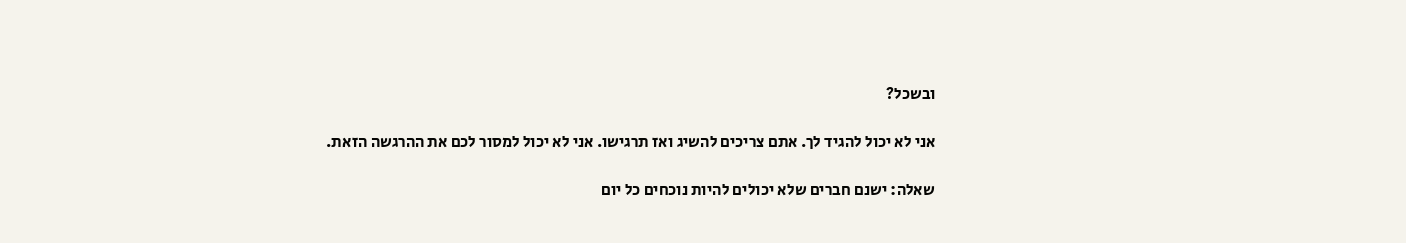ובשכל?

אני לא יכול להגיד לך. אתם צריכים להשיג ואז תרגישו. אני לא יכול למסור לכם את ההרגשה הזאת.

שאלה: ישנם חברים שלא יכולים להיות נוכחים כל יום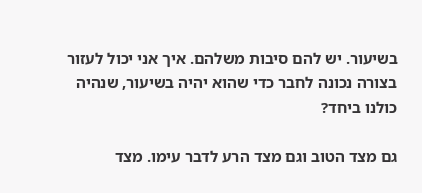בשיעור. יש להם סיבות משלהם. איך אני יכול לעזור בצורה נכונה לחבר כדי שהוא יהיה בשיעור, שנהיה כולנו ביחד?

גם מצד הטוב וגם מצד הרע לדבר עימו. מצד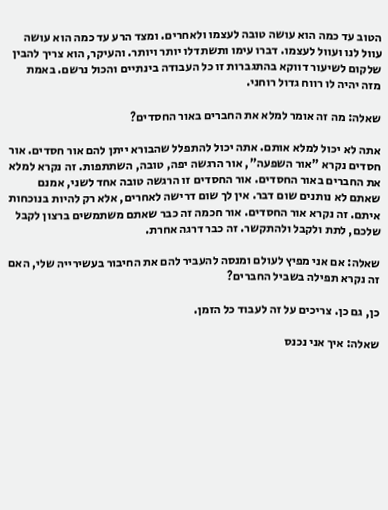הטוב עד כמה הוא עושה טובה לעצמו ולאחרים. ומצד הרע עד כמה הוא עושה עוול לנו ועוול לעצמו. דברו עימו ותשתדלו יותר ויותר. והעיקר, הוא צריך להבין שלקום לשיעור דווקא בהתגברות זו כל העבודה בינתיים והכול נרשם. באמת מזה יהיה לו רווח גדול רוחני.

שאלה: מה זה אומר למלא את החברים באור החסדים?

אתה לא יכול למלא אותם. אתה יכול להתפלל שהבורא ייתן להם אור חסדים. אור חסדים נקרא "אור השפעה", אור הרגשה יפה, טובה, השתתפות. זה נקרא למלא את החברים באור החסדים. אור החסדים זו הרגשה טובה אחד לשני, אמנם שאתם לא נותנים שום דבר. אין לך שום דרישה לאחרים, אלא רק להיות בנוכחות איתם. זה נקרא אור החסדים. אור חכמה זה כבר שאתם משתמשים ברצון לקבל שלכם, לתת ולקבל ולהתקשר. זה כבר דרגה אחרת.

שאלה: אם אני מפיץ לעולם ומנסה להעביר להם את החיבור בעשירייה שלי, האם זה נקרא תפילה בשביל החברים?

כן, גם כן. צריכים על זה לעבוד כל הזמן.

שאלה: איך אני נכנס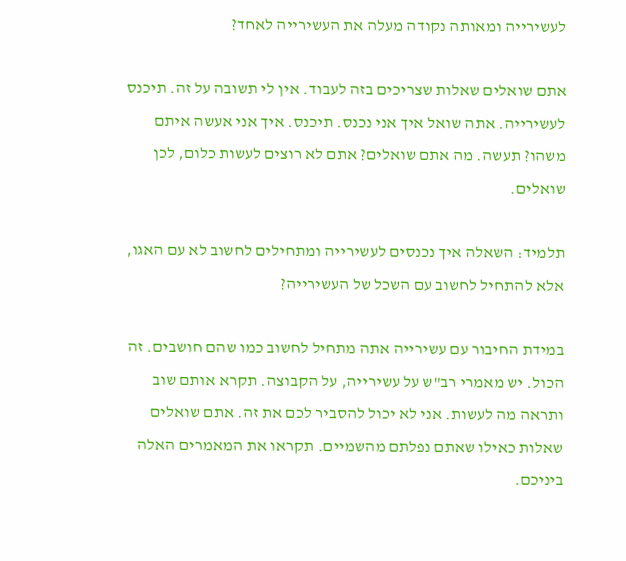לעשירייה ומאותה נקודה מעלה את העשירייה לאחד?

אתם שואלים שאלות שצריכים בזה לעבוד. אין לי תשובה על זה. תיכנס לעשירייה. אתה שואל איך אני נכנס. תיכנס. איך אני אעשה איתם משהו? תעשה. מה אתם שואלים? אתם לא רוצים לעשות כלום, לכן שואלים.

תלמיד: השאלה איך נכנסים לעשירייה ומתחילים לחשוב לא עם האגו, אלא להתחיל לחשוב עם השכל של העשירייה?

במידת החיבור עם עשירייה אתה מתחיל לחשוב כמו שהם חושבים. זה הכול. יש מאמרי רב"ש על עשירייה, על הקבוצה. תקרא אותם שוב ותראה מה לעשות. אני לא יכול להסביר לכם את זה. אתם שואלים שאלות כאילו שאתם נפלתם מהשמיים. תקראו את המאמרים האלה ביניכם.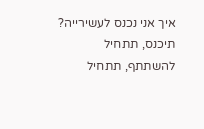איך אני נכנס לעשירייה? תיכנס, תתחיל להשתתף, תתחיל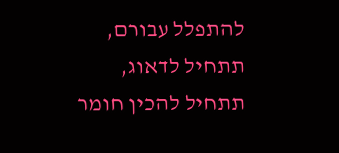להתפלל עבורם, תתחיל לדאוג, תתחיל להכין חומר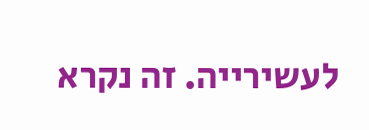לעשירייה. זה נקרא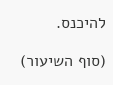להיכנס.

(סוף השיעור)